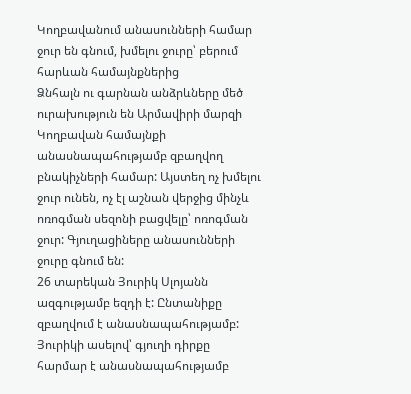Կողբավանում անասունների համար ջուր են գնում, խմելու ջուրը՝ բերում հարևան համայնքներից
Ձնհալն ու գարնան անձրևները մեծ ուրախություն են Արմավիրի մարզի Կողբավան համայնքի անասնապահությամբ զբաղվող բնակիչների համար: Այստեղ ոչ խմելու ջուր ունեն, ոչ էլ աշնան վերջից մինչև ոռոգման սեզոնի բացվելը՝ ոռոգման ջուր: Գյուղացիները անասունների ջուրը գնում են:
26 տարեկան Յուրիկ Սլոյանն ազգությամբ եզդի է: Ընտանիքը զբաղվում է անասնապահությամբ: Յուրիկի ասելով՝ գյուղի դիրքը հարմար է անասնապահությամբ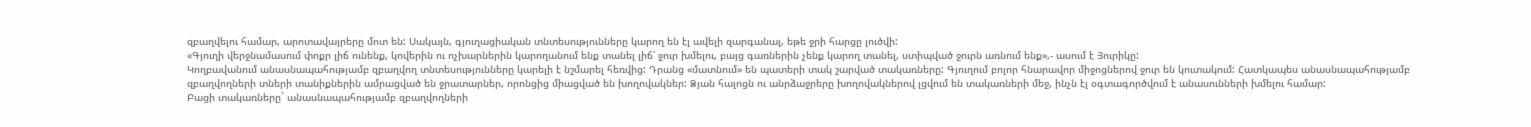զբաղվելու համար, արոտավայրերը մոտ են: Սակայն, գյուղացիական տնտեսությունները կարող են էլ ավելի զարգանալ, եթե ջրի հարցը լուծվի:
«Գյուղի վերջնամասում փոքր լիճ ունենք, կովերին ու ոչխարներին կարողանում ենք տանել լիճ՝ ջուր խմելու, բայց գառներին չենք կարող տանել, ստիպված ջուրն առնում ենք»,- ասում է Յուրիկը:
Կողբավանում անասնապահությամբ զբաղվող տնտեսությունները կարելի է նշմարել հեռվից: Դրանց «մատնում» են պատերի տակ շարված տակառները: Գյուղում բոլոր հնարավոր միջոցներով ջուր են կուտակում: Հատկապես անասնապահությամբ զբաղվողների տների տանիքներին ամրացված են ջրատարներ, որոնցից միացված են խողովակներ: Ձյան հալոցն ու անրձաջրերը խողովակներով լցվում են տակառների մեջ, ինչն էլ օգտագործվում է անասունների խմելու համար:
Բացի տակառները` անասնապահությամբ զբաղվողների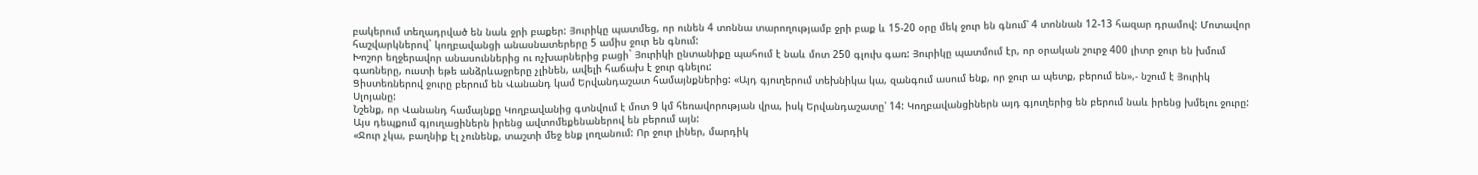բակերում տեղադրված են նաև ջրի բաքեր: Յուրիկը պատմեց, որ ունեն 4 տոննա տարողությամբ ջրի բաք և 15-20 օրը մեկ ջուր են գնում՝ 4 տոննան 12-13 հազար դրամով: Մոտավոր հաշվարկներով` կողբավանցի անասնատերերը 5 ամիս ջուր են գնում:
Խոշոր եղջերավոր անասուններից ու ոչխարներից բացի` Յուրիկի ընտանիքը պահում է նաև մոտ 250 գլուխ գառ: Յուրիկը պատմում էր, որ օրական շուրջ 400 լիտր ջուր են խմում գառները, ուստի եթե անձրևաջրերը չլինեն, ավելի հաճախ է ջուր գնելու:
Ցիստեռներով ջուրը բերում են Վանանդ կամ Երվանդաշատ համայնքներից: «Այդ գյուղերում տեխնիկա կա, զանգում ասում ենք, որ ջուր ա պետք, բերում են»,- նշում է Յուրիկ Սլոյանը:
Նշենք, որ Վանանդ համայնքը Կողբավանից գտնվում է մոտ 9 կմ հեռավորության վրա, իսկ Երվանդաշատը՝ 14: Կողբավանցիներն այդ գյուղերից են բերում նաև իրենց խմելու ջուրը: Այս դեպքում գյուղացիներն իրենց ավտոմեքենաներով են բերում այն:
«Ջուր չկա, բաղնիք էլ չունենք, տաշտի մեջ ենք լողանում: Որ ջուր լիներ, մարդիկ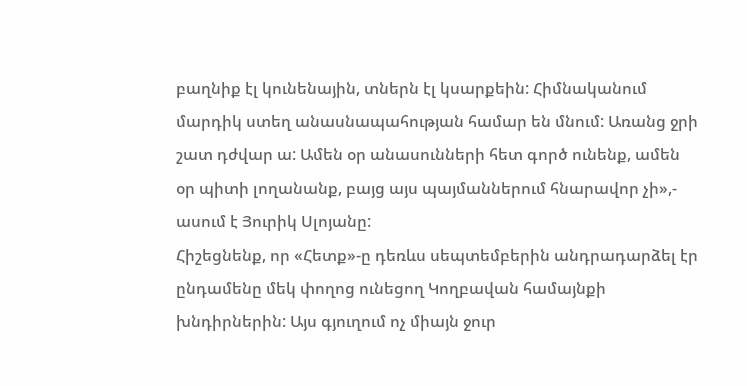բաղնիք էլ կունենային, տներն էլ կսարքեին: Հիմնականում մարդիկ ստեղ անասնապահության համար են մնում: Առանց ջրի շատ դժվար ա: Ամեն օր անասունների հետ գործ ունենք, ամեն օր պիտի լողանանք, բայց այս պայմաններում հնարավոր չի»,- ասում է Յուրիկ Սլոյանը:
Հիշեցնենք, որ «Հետք»-ը դեռևս սեպտեմբերին անդրադարձել էր ընդամենը մեկ փողոց ունեցող Կողբավան համայնքի խնդիրներին: Այս գյուղում ոչ միայն ջուր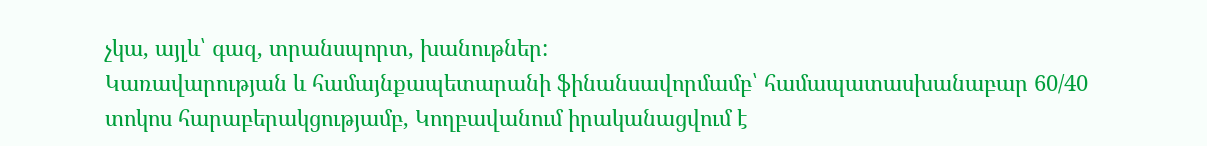չկա, այլև՝ գազ, տրանսպորտ, խանութներ:
Կառավարության և համայնքապետարանի ֆինանսավորմամբ՝ համապատասխանաբար 60/40 տոկոս հարաբերակցությամբ, Կողբավանում իրականացվում է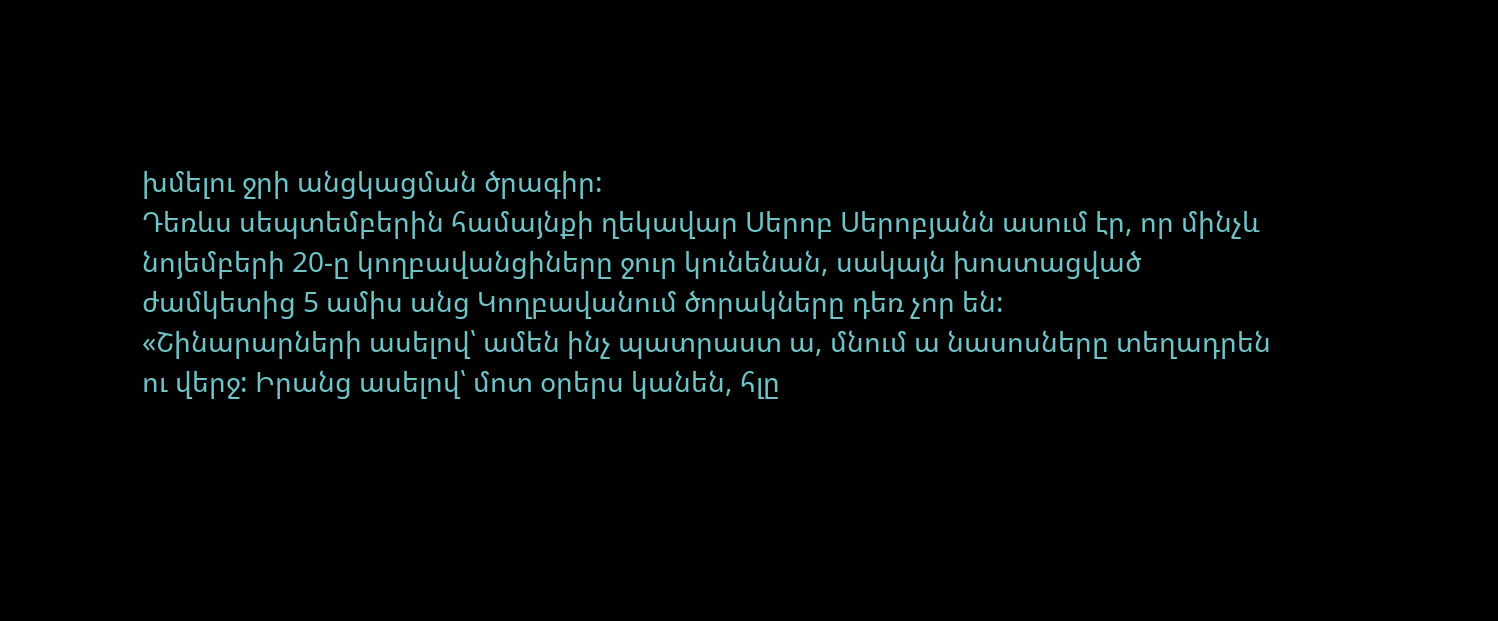խմելու ջրի անցկացման ծրագիր:
Դեռևս սեպտեմբերին համայնքի ղեկավար Սերոբ Սերոբյանն ասում էր, որ մինչև նոյեմբերի 20-ը կողբավանցիները ջուր կունենան, սակայն խոստացված ժամկետից 5 ամիս անց Կողբավանում ծորակները դեռ չոր են:
«Շինարարների ասելով՝ ամեն ինչ պատրաստ ա, մնում ա նասոսները տեղադրեն ու վերջ: Իրանց ասելով՝ մոտ օրերս կանեն, հլը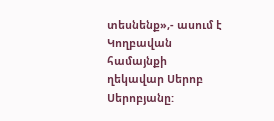տեսնենք»,- ասում է Կողբավան համայնքի ղեկավար Սերոբ Սերոբյանը: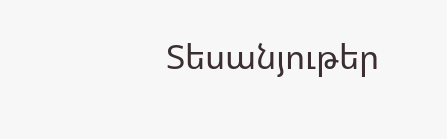Տեսանյութեր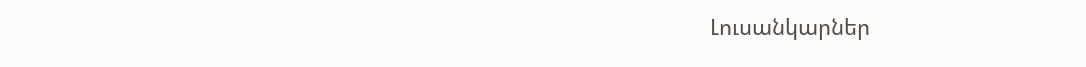Լուսանկարներ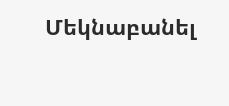Մեկնաբանել